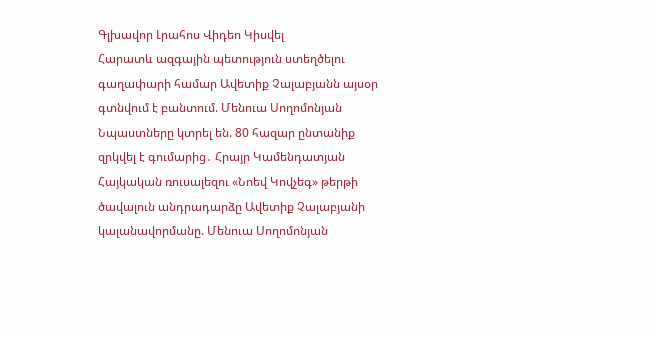Գլխավոր Լրահոս Վիդեո Կիսվել
Հարատև ազգային պետություն ստեղծելու գաղափարի համար Ավետիք Չալաբյանն այսօր գտնվում է բանտում. Մենուա Սողոմոնյան Նպաստները կտրել են. 80 հազար ընտանիք զրկվել է գումարից․ Հրայր Կամենդատյան Հայկական ռուսալեզու «Նոեվ Կովչեգ» թերթի ծավալուն անդրադարձը Ավետիք Չալաբյանի կալանավորմանը. Մենուա Սողոմոնյան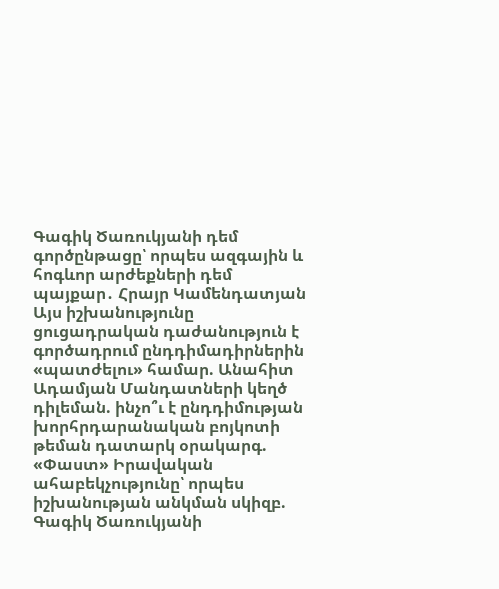Գագիկ Ծառուկյանի դեմ գործընթացը՝ որպես ազգային և հոգևոր արժեքների դեմ պայքար․ Հրայր Կամենդատյան Այս իշխանությունը ցուցադրական դաժանություն է գործադրում ընդդիմադիրներին «պատժելու» համար. Անահիտ Ադամյան Մանդատների կեղծ դիլեման. ինչո՞ւ է ընդդիմության խորհրդարանական բոյկոտի թեման դատարկ օրակարգ. «Փաստ» Իրավական ահաբեկչությունը՝ որպես իշխանության անկման սկիզբ. Գագիկ Ծառուկյանի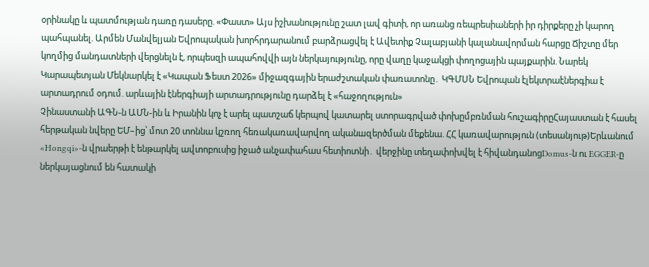օրինակը և պատմության դառը դասերը. «Փաստ» Այս իշխանությունը շատ լավ գիտի, որ առանց ռեպրեսիաների իր դիրքերը չի կարող պահպանել. Արմեն Մանվելյան Եվրոպական խորհրդարանում բարձրացվել է Ավետիք Չալաբյանի կալանավորման հարցը Ճիշտը մեր կողմից մանդատների վերցնելն է, որպեսզի ապահովվի այն ներկայությունը, որը վաղը կաջակցի փողոցային պայքարին. Նարեկ Կարապետյան Մեկնարկել է «Կապան Ֆեստ 2026» միջազգային երաժշտական փառատոնը․ ԿԳՄՍՆ Եվրոպան էլեկտրաէներգիա է արտադրում օդում. արևային էներգիայի արտադրությունը դարձել է «հաջողություն»
Չինաստանի ԱԳՆ-ն ԱՄՆ-ին և Իրանին կոչ է արել պատշաճ կերպով կատարել ստորագրված փոխըմբռնման հուշագիրըՀայաստան է հասել հերթական նվերը ԵՄ–ից՝ մոտ 20 տոննա կշռող հեռակառավարվող ականшզերծման մեքենա. ՀՀ կառավարություն (տեսանյութ)Երևանում «Hongqi»-ն վրաերթի է ենթարկել ավտոբուսից իջած անչափահաս հետիոտնի․ վերջինը տեղափոխվել է հիվանդանոցDomus-ն ու EGGER-ը ներկայացնում են հատակի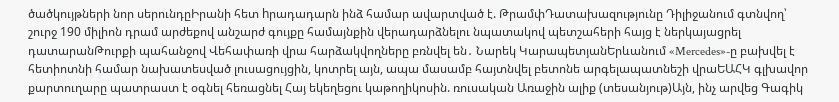ծածկույթների նոր սերունդըԻրանի հետ hրադադարն ինձ համար ավարտված է. ԹրամփԴատախազությունը Դիլիջանում գտնվող՝ շուրջ 190 միլիոն դրամ արժեքով անշարժ գույքը համայնքին վերադարձնելու նպատակով պետշահերի հայց է ներկայացրել դատարանԹուրքի պահանջով Վեհափառի վրա հարձակվողները բռնվել են․ Նարեկ ԿարապետյանԵրևանում «Mercedes»-ը բախվել է հետիոտնի համար նախատեսված լուսացույցին, կոտրել այն, ապա մասամբ հայտնվել բետոնե արգելապատնեշի վրաԵԱՀԿ գլխավոր քարտուղարը պատրաստ է օգնել հեռացնել Հայ եկեղեցու կաթողիկոսին. ռուսական Առաջին ալիք (տեսանյութ)Այն, ինչ արվեց Գագիկ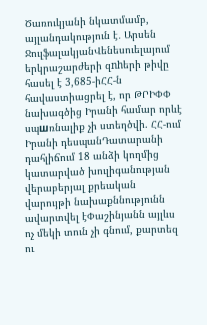Ծառուկյանի նկատմամբ, այլանդակություն է․ Արսեն ՋուլֆալակյանՎենեսուելայում երկրաշարժերի զnhերի թիվը հասել է 3,685-իՀՀ-ն հավաստիացրել է, որ ԹՐԻՓՓ նախագծից Իրանի համար որևէ սպшռնալիք չի ստեղծվի. ՀՀ-ում Իրանի դեսպանԴատարանի դահլիճում 18 անձի կողմից կատարված խուլիգանության վերաբերյալ քրեական վարույթի նախաքննությունն ավարտվել էՓաշինյանն այլևս ոչ մեկի տուն չի գնում, քարտեզ ու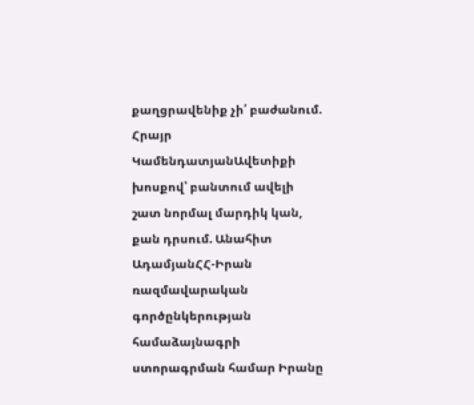քաղցրավենիք չի՛ բաժանում. Հրայր ԿամենդատյանԱվետիքի խոսքով՝ բանտում ավելի շատ նորմալ մարդիկ կան, քան դրսում. Անահիտ ԱդամյանՀՀ-Իրան ռազմավարական գործընկերության համաձայնագրի ստորագրման համար Իրանը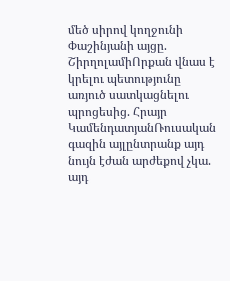մեծ սիրով կողջունի Փաշինյանի այցը. ՇիրղոլամիՈրքան վնաս է կրելու պետությունը առյուծ սատկացնելու պրոցեսից. Հրայր ԿամենդատյանՌուսական գազին այլընտրանք այդ նույն էժան արժեքով չկա. այդ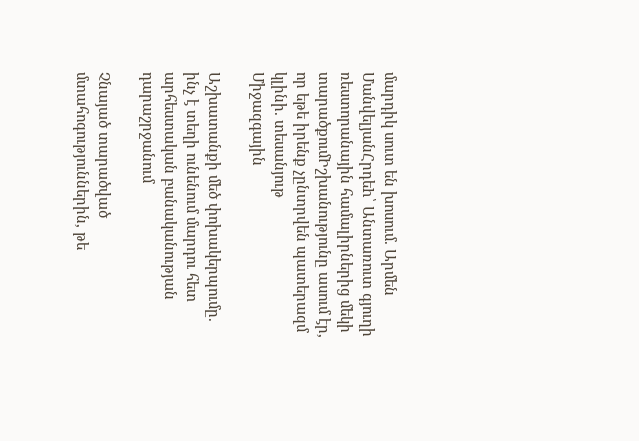մարդիկ սուտ են խոսում. Արմեն ՄանվելյանՀրդեh՝ Անտառուտ գյուղի ռեստորանային համալիրներից մեկի տարածքումԻշխանությունը ասում էր, որ եթե իրենք չընտրվեն պատերազմ կլինի. տեսանյութ
Միջազգային

Աշխատանքի մեծ փոխակերպումը. ինչ է տեղի ունենում մարդու հետ արհեստական բանականության դարաշրջանում

Չնայած տարածված մտահոգություններին, թե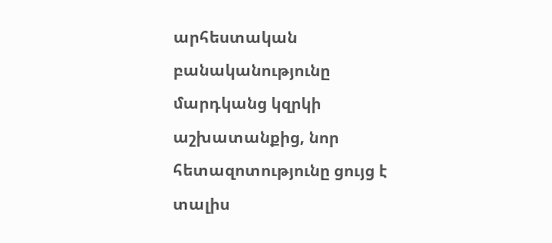արհեստական բանականությունը մարդկանց կզրկի աշխատանքից, նոր հետազոտությունը ցույց է տալիս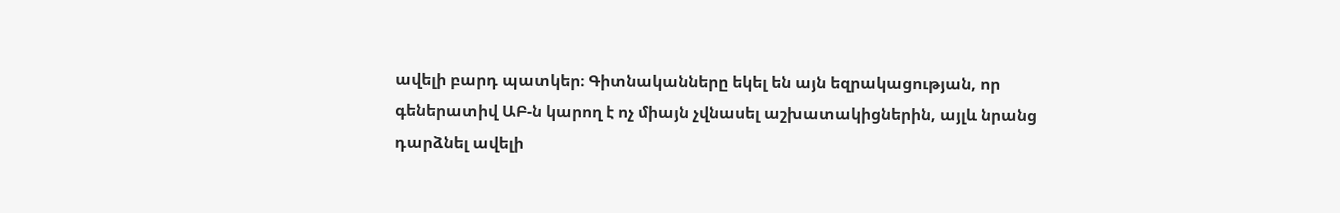ավելի բարդ պատկեր։ Գիտնականները եկել են այն եզրակացության, որ գեներատիվ ԱԲ-ն կարող է ոչ միայն չվնասել աշխատակիցներին, այլև նրանց դարձնել ավելի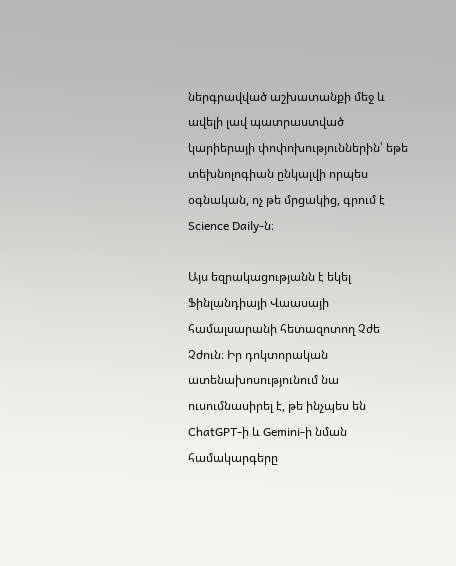ներգրավված աշխատանքի մեջ և ավելի լավ պատրաստված կարիերայի փոփոխություններին՝ եթե տեխնոլոգիան ընկալվի որպես օգնական, ոչ թե մրցակից, գրում է Science Daily-ն։

Այս եզրակացությանն է եկել Ֆինլանդիայի Վաասայի համալսարանի հետազոտող Չժե Չժուն։ Իր դոկտորական ատենախոսությունում նա ուսումնասիրել է, թե ինչպես են ChatGPT-ի և Gemini-ի նման համակարգերը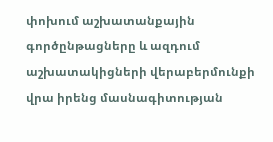փոխում աշխատանքային գործընթացները և ազդում աշխատակիցների վերաբերմունքի վրա իրենց մասնագիտության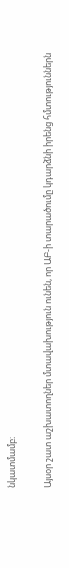նկատմամբ։

Այսօր շատ աշխատողներ մտավախություն ունեն, որ ԱԲ-ի տարածումը կդարձնի իրենց հմտություններն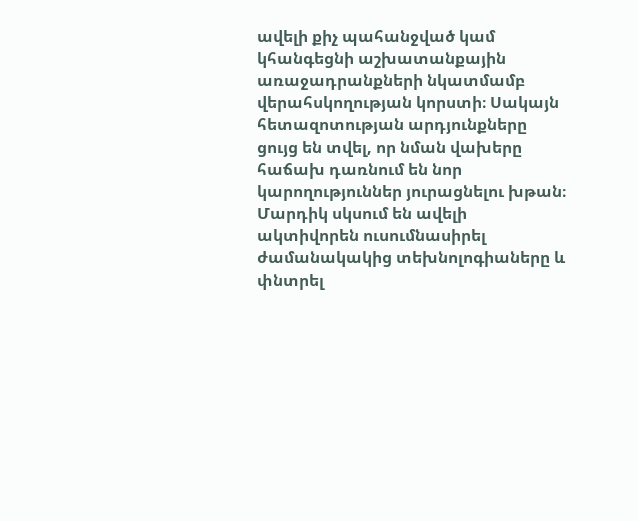ավելի քիչ պահանջված կամ կհանգեցնի աշխատանքային առաջադրանքների նկատմամբ վերահսկողության կորստի։ Սակայն հետազոտության արդյունքները ցույց են տվել, որ նման վախերը հաճախ դառնում են նոր կարողություններ յուրացնելու խթան։ Մարդիկ սկսում են ավելի ակտիվորեն ուսումնասիրել ժամանակակից տեխնոլոգիաները և փնտրել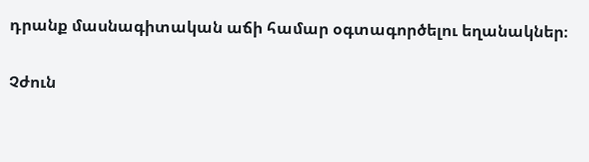դրանք մասնագիտական աճի համար օգտագործելու եղանակներ։

Չժուն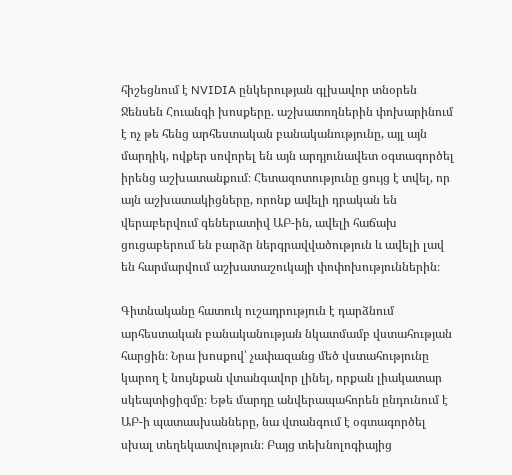հիշեցնում է NVIDIA ընկերության գլխավոր տնօրեն Ջենսեն Հուանգի խոսքերը. աշխատողներին փոխարինում է ոչ թե հենց արհեստական բանականությունը, այլ այն մարդիկ, ովքեր սովորել են այն արդյունավետ օգտագործել իրենց աշխատանքում։ Հետազոտությունը ցույց է տվել, որ այն աշխատակիցները, որոնք ավելի դրական են վերաբերվում գեներատիվ ԱԲ-ին, ավելի հաճախ ցուցաբերում են բարձր ներգրավվածություն և ավելի լավ են հարմարվում աշխատաշուկայի փոփոխություններին։

Գիտնականը հատուկ ուշադրություն է դարձնում արհեստական բանականության նկատմամբ վստահության հարցին։ Նրա խոսքով՝ չափազանց մեծ վստահությունը կարող է նույնքան վտանգավոր լինել, որքան լիակատար սկեպտիցիզմը։ Եթե մարդը անվերապահորեն ընդունում է ԱԲ-ի պատասխանները, նա վտանգում է օգտագործել սխալ տեղեկատվություն։ Բայց տեխնոլոգիայից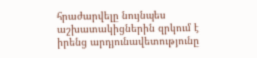հրաժարվելը նույնպես աշխատակիցներին զրկում է իրենց արդյունավետությունը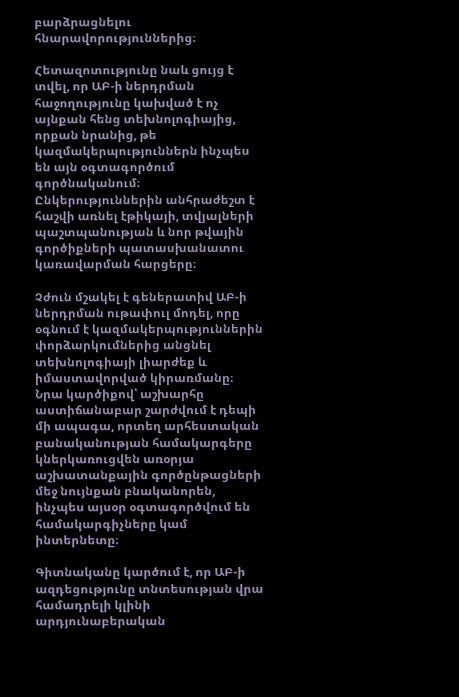բարձրացնելու հնարավորություններից։

Հետազոտությունը նաև ցույց է տվել, որ ԱԲ-ի ներդրման հաջողությունը կախված է ոչ այնքան հենց տեխնոլոգիայից, որքան նրանից, թե կազմակերպություններն ինչպես են այն օգտագործում գործնականում։ Ընկերություններին անհրաժեշտ է հաշվի առնել էթիկայի, տվյալների պաշտպանության և նոր թվային գործիքների պատասխանատու կառավարման հարցերը։

Չժուն մշակել է գեներատիվ ԱԲ-ի ներդրման ութափուլ մոդել, որը օգնում է կազմակերպություններին փորձարկումներից անցնել տեխնոլոգիայի լիարժեք և իմաստավորված կիրառմանը։ Նրա կարծիքով՝ աշխարհը աստիճանաբար շարժվում է դեպի մի ապագա, որտեղ արհեստական բանականության համակարգերը կներկառուցվեն առօրյա աշխատանքային գործընթացների մեջ նույնքան բնականորեն, ինչպես այսօր օգտագործվում են համակարգիչները կամ ինտերնետը։

Գիտնականը կարծում է, որ ԱԲ-ի ազդեցությունը տնտեսության վրա համադրելի կլինի արդյունաբերական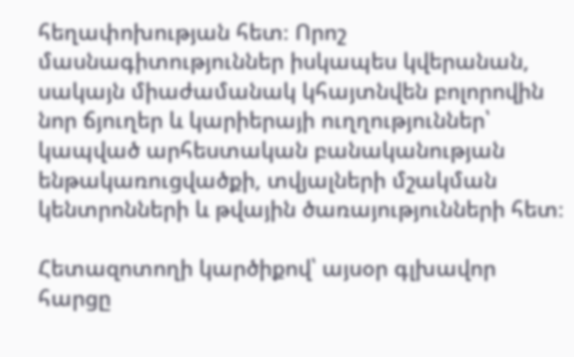հեղափոխության հետ։ Որոշ մասնագիտություններ իսկապես կվերանան, սակայն միաժամանակ կհայտնվեն բոլորովին նոր ճյուղեր և կարիերայի ուղղություններ՝ կապված արհեստական բանականության ենթակառուցվածքի, տվյալների մշակման կենտրոնների և թվային ծառայությունների հետ։

Հետազոտողի կարծիքով՝ այսօր գլխավոր հարցը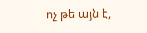ոչ թե այն է,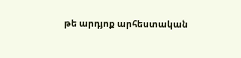թե արդյոք արհեստական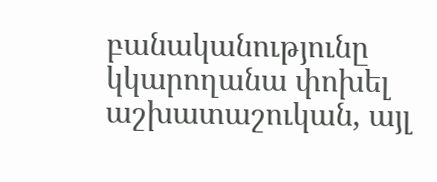բանականությունը կկարողանա փոխել աշխատաշուկան, այլ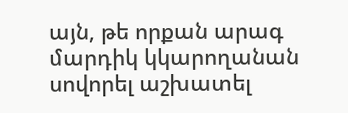այն, թե որքան արագ մարդիկ կկարողանան սովորել աշխատել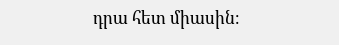դրա հետ միասին։